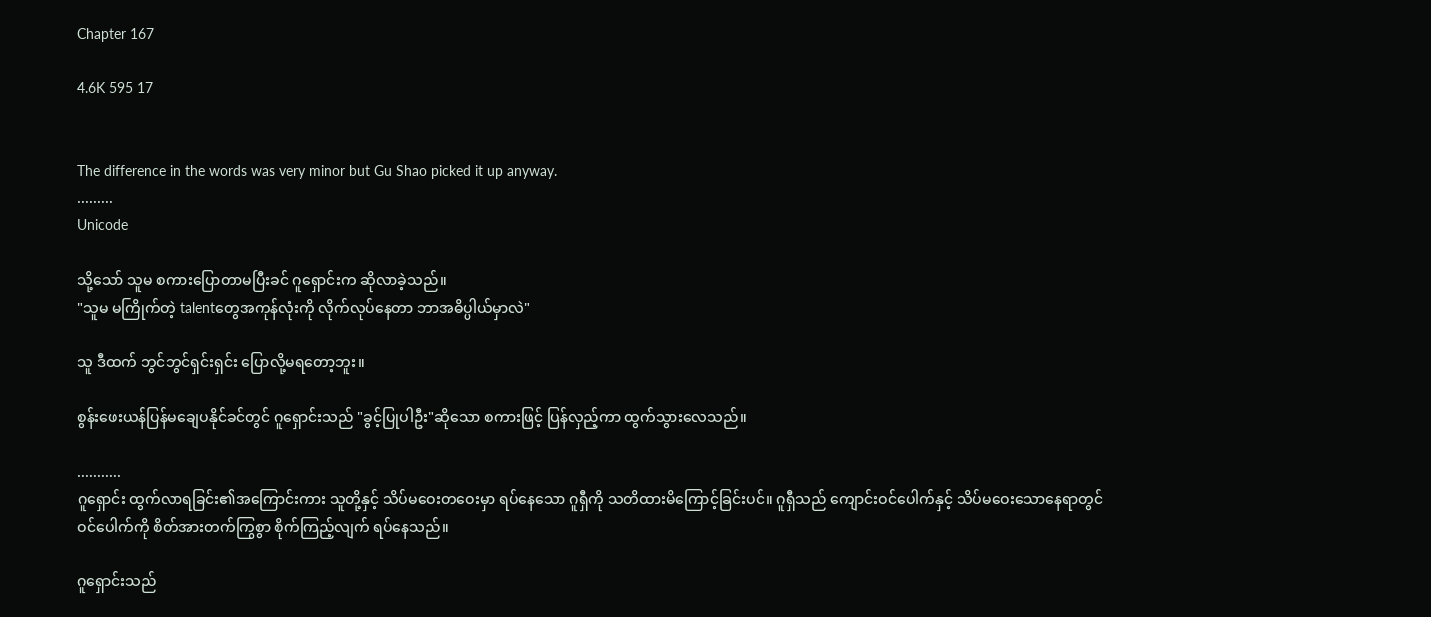Chapter 167

4.6K 595 17


The difference in the words was very minor but Gu Shao picked it up anyway.
.........
Unicode

သို့သော် သူမ စကားပြောတာမပြီးခင် ဂူရှောင်းက ဆိုလာခဲ့သည်။
"သူမ မကြိုက်တဲ့ talentတွေအကုန်လုံးကို လိုက်လုပ်နေတာ ဘာအဓိပ္ပါယ်မှာလဲ"

သူ ဒီထက် ဘွင်ဘွင်ရှင်းရှင်း ပြောလို့မရတော့ဘူး။

စွန်းဖေးယန်ပြန်မချေပနိုင်ခင်တွင် ဂူရှောင်းသည် "ခွင့်ပြုပါဦး"ဆိုသော စကားဖြင့် ပြန်လှည့်ကာ ထွက်သွားလေသည်။

...........
ဂူရှောင်း ထွက်လာရခြင်း၏အကြောင်းကား သူတို့နှင့် သိပ်မဝေးတဝေးမှာ ရပ်နေသော ဂူရှီကို သတိထားမိကြောင့်ခြင်းပင်။ ဂူရှီသည် ကျောင်းဝင်ပေါက်နှင့် သိပ်မဝေးသောနေရာတွင် ဝင်ပေါက်ကို စိတ်အားတက်ကြွစွာ စိုက်ကြည့်လျက် ရပ်နေသည်။

ဂူရှောင်းသည်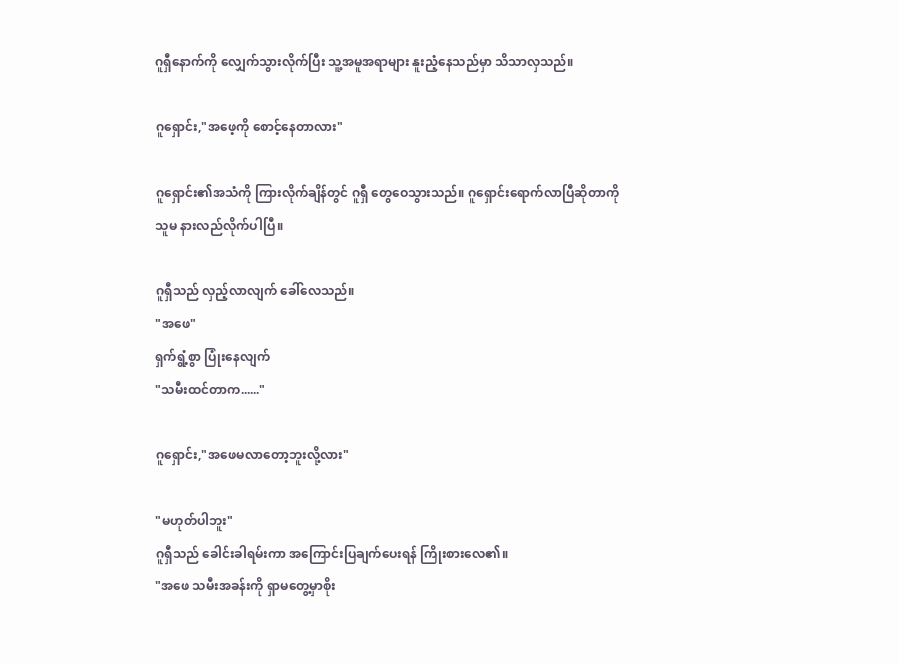ဂူရှီနောက်ကို လျှေက်သွားလိုက်ပြီး သူ့အမူအရာများ နူးညံ့နေသည်မှာ သိသာလှသည်။

ဂူရှောင်း,"အဖေ့ကို စောင့်နေတာလား"

ဂူရှောင်း၏အသံကို ကြားလိုက်ချိန်တွင် ဂူရှီ တွေဝေသွားသည်။ ဂူရှောင်းရောက်လာပြီဆိုတာကို သူမ နားလည်လိုက်ပါပြီ။

ဂူရှီသည် လှည့်လာလျက် ခေါ်လေသည်။
"အဖေ"
ရှက်ရွံ့စွာ ပြုံးနေလျက်
"သမီးထင်တာက......"

ဂူရှောင်း,"အဖေမလာတော့ဘူးလို့လား"

"မဟုတ်ပါဘူး"
ဂူရှီသည် ခေါင်းခါရမ်းကာ အကြောင်းပြချက်ပေးရန် ကြိုးစားလေ၏။
"အဖေ သမီးအခန်းကို ရှာမတွေ့မှာစိုး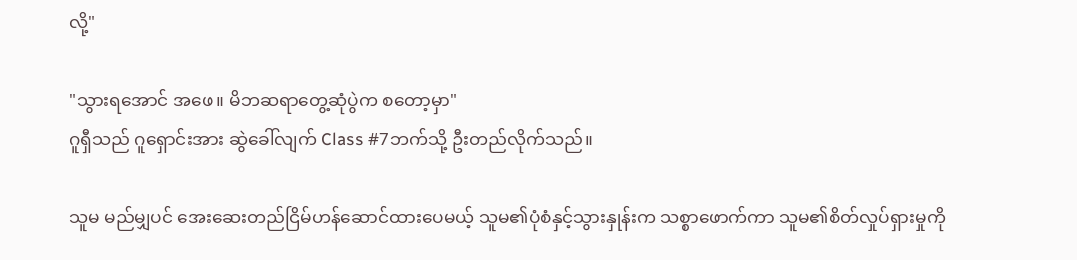လို့"

"သွားရအောင် အဖေ။ မိဘဆရာတွေ့ဆုံပွဲက စတော့မှာ"
ဂူရှီသည် ဂူရှောင်းအား ဆွဲခေါ်လျက် Class #7ဘက်သို့ ဦးတည်လိုက်သည်။

သူမ မည်မျှပင် အေးဆေးတည်ငြိမ်ဟန်ဆောင်ထားပေမယ့် သူမ၏ပုံစံနှင့်သွားနှုန်းက သစ္စာဖောက်ကာ သူမ၏စိတ်လှုပ်ရှားမှုကို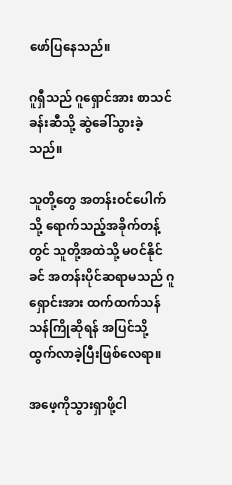ဖော်ပြနေသည်။

ဂူရှီသည် ဂူရှောင်အား စာသင်ခန်းဆီသို့ ဆွဲခေါ်သွားခဲ့သည်။

သူတို့တွေ အတန်းဝင်ပေါက်သို့ ရောက်သည့်အခိုက်တန့်တွင် သူတို့အထဲသို့ မဝင်နိုင်ခင် အတန်းပိုင်ဆရာမသည် ဂူရှောင်းအား ထက်ထက်သန်သန်ကြိုဆိုရန် အပြင်သို့ ထွက်လာခဲ့ပြီးဖြစ်လေရာ။

အဖေ့ကိုသွားရှာဖို့ငါ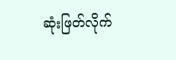ဆုံးဖြတ်လိုက်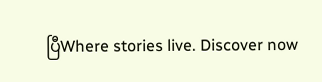ပြီWhere stories live. Discover now